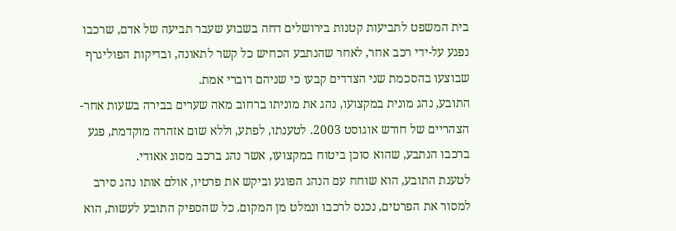בית המשפט לתביעות קטנות בירושלים דחה בשבוע שעבר תביעה של אדם, שרכבו נפגע על-ידי רכב אחר, לאחר שהנתבע הכחיש כל קשר לתאונה, ובדיקות הפוליגרף שבוצעו בהסכמת שני הצדדים קבעו כי שניהם דוברי אמת.
התובע, נהג מונית במקצועו, נהג את מוניתו ברחוב מאה שערים בבירה בשעות אחר-הצהריים של חודש אוגוסט 2003. לטענתו, לפתע, וללא שום אזהרה מוקדמת, פגע ברכבו הנתבע, שהוא סוכן ביטוח במקצועו, אשר נהג ברכב מסוג אאודי.
לטענת התובע, הוא שוחח עם הנהג הפוגע וביקש את פרטיו, אולם אותו נהג סירב למסור את הפרטים, נכנס לרכבו ונמלט מן המקום. כל שהספיק התובע לעשות, הוא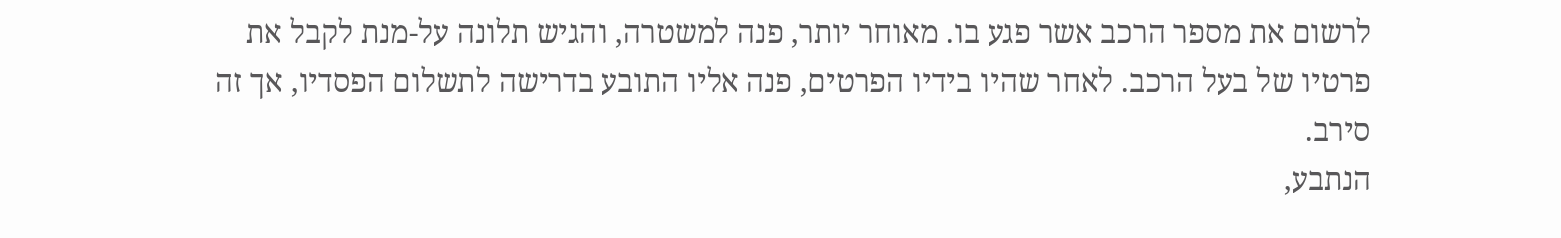לרשום את מספר הרכב אשר פגע בו. מאוחר יותר, פנה למשטרה, והגיש תלונה על-מנת לקבל את פרטיו של בעל הרכב. לאחר שהיו בידיו הפרטים, פנה אליו התובע בדרישה לתשלום הפסדיו, אך זה סירב.
הנתבע,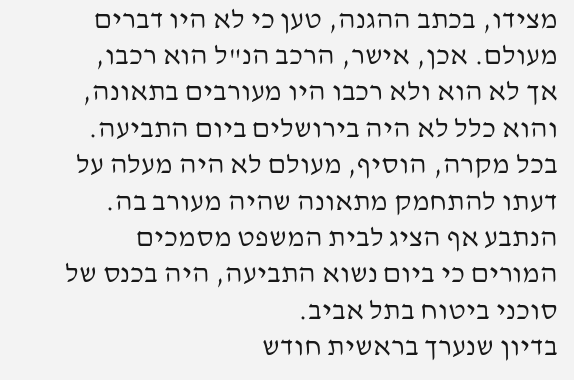מצידו, בכתב ההגנה, טען כי לא היו דברים מעולם. אכן, אישר, הרכב הנ"ל הוא רכבו, אך לא הוא ולא רכבו היו מעורבים בתאונה, והוא כלל לא היה בירושלים ביום התביעה. בכל מקרה, הוסיף, מעולם לא היה מעלה על דעתו להתחמק מתאונה שהיה מעורב בה. הנתבע אף הציג לבית המשפט מסמכים המורים כי ביום נשוא התביעה, היה בכנס של סוכני ביטוח בתל אביב.
בדיון שנערך בראשית חודש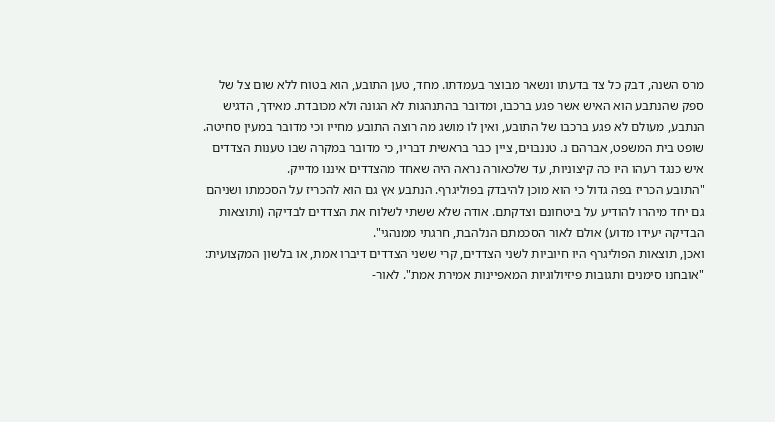מרס השנה, דבק כל צד בדעתו ונשאר מבוצר בעמדתו. מחד, טען התובע, הוא בטוח ללא שום צל של ספק שהנתבע הוא האיש אשר פגע ברכבו, ומדובר בהתנהגות לא הגונה ולא מכובדת. מאידך, הדגיש הנתבע, מעולם לא פגע ברכבו של התובע, ואין לו מושג מה רוצה התובע מחייו וכי מדובר במעין סחיטה.
שופט בית המשפט, אברהם נ. טננבוים, ציין כבר בראשית דבריו, כי מדובר במקרה שבו טענות הצדדים איש כנגד רעהו היו כה קיצוניות, עד שלכאורה נראה היה שאחד מהצדדים איננו מדייק.
"התובע הכריז בפה גדול כי הוא מוכן להיבדק בפוליגרף. הנתבע אץ גם הוא להכריז על הסכמתו ושניהם גם יחד מיהרו להודיע על ביטחונם וצדקתם. אודה שלא ששתי לשלוח את הצדדים לבדיקה (ותוצאות הבדיקה יעידו מדוע) אולם לאור הסכמתם הנלהבת, חרגתי ממנהגי".
ואכן, תוצאות הפוליגרף היו חיוביות לשני הצדדים, קרי ששני הצדדים דיברו אמת, או בלשון המקצועית: "אובחנו סימנים ותגובות פיזיולוגיות המאפיינות אמירת אמת". לאור-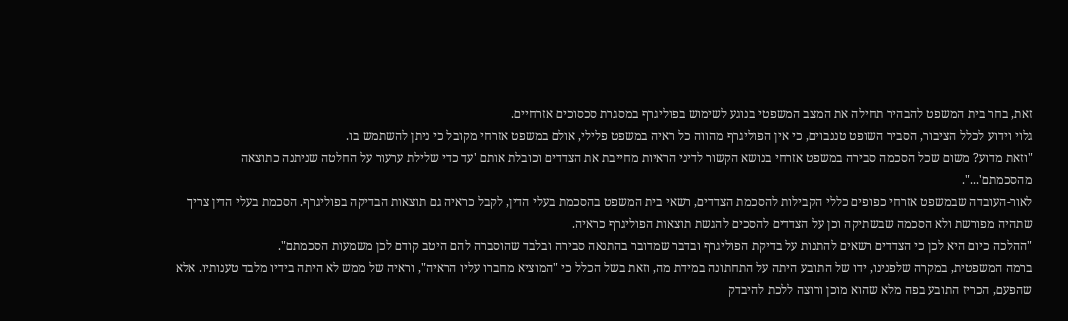זאת, בחר בית המשפט להבהיר תחילה את המצב המשפטי בנוגע לשימוש בפוליגרף במסגרת סכסוכים אזרחיים.
גלוי וידוע לכלל הציבור, הסביר השופט טננבוים, כי אין הפוליגרף מהווה כל ראיה במשפט פלילי, אולם במשפט אזרחי מקובל כי ניתן להשתמש בו.
"וזאת מדוע? משום שכל הסכמה סבירה במשפט אזרחי בנושא הקשור לדיני הראיות מחייבת את הצדדים וכובלת אותם 'עד כדי שלילת ערעור על החלטה שניתנה כתוצאה מהסכמתם'...".
לאור-העובדה שבמשפט אזרחי כפופים כללי הקבילות להסכמת הצדדים, רשאי בית המשפט בהסכמת בעלי הדין, לקבל כראיה גם תוצאות הבדיקה בפוליגרף. הסכמת בעלי הדין צריך שתהיה מפורשת ולא הסכמה שבשתיקה וכן על הצדדים להסכים להגשת תוצאות הפוליגרף כראיה.
"ההלכה כיום היא לכן כי הצדדים רשאים להתנות על בדיקת הפוליגרף ובדבר שמדובר בהתנאה סבירה ובלבד שהוסברה להם היטב קודם לכן משמעות הסכמתם".
ברמה המשפטית, במקרה שלפנינו, ידו של התובע היתה על התחתונה במידת מה, וזאת בשל הכלל כי "המוציא מחברו עליו הראיה", וראיה של ממש לא היתה בידיו מלבד טענותיו. אלא שהפעם, הכריז התובע בפה מלא שהוא מוכן ורוצה ללכת להיבדק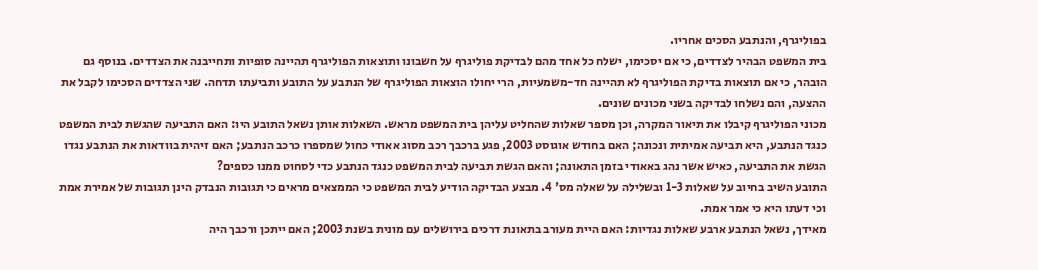בפוליגרף, והנתבע הסכים אחריו.
בית המשפט הבהיר לצדדים, כי אם יסכימו, ישלח כל אחד מהם לבדיקת פוליגרף על חשבונו ותוצאות הפוליגרף תהיינה סופיות ותחייבנה את הצדדים. בנוסף גם הובהר, כי אם תוצאות בדיקת הפוליגרף לא תהיינה חד-משמעיות, הרי יחולו הוצאות הפוליגרף של הנתבע על התובע ותביעתו תדחה. שני הצדדים הסכימו לקבל את ההצעה, והם נשלחו לבדיקה בשני מכונים שונים.
מכוני הפוליגרף קיבלו את תיאור המקרה, וכן מספר שאלות שהחליט עליהן בית המשפט מראש. השאלות אותן נשאל התובע היו: האם התביעה שהגשת לבית המשפט כנגד הנתבע, היא תביעה אמיתית ונכונה; האם בחודש אוגוסט 2003, פגע ברכבך רכב מסוג אאודי כחול שמספרו כרכב הנתבע; האם זיהית בוודאות את הנתבע נגדו הגשת את התביעה, כאיש אשר נהג באאודי בזמן התאונה; והאם הגשת תביעה לבית המשפט כנגד הנתבע כדי לסחוט ממנו כספים?
התובע השיב בחיוב על שאלות 1-3 ובשלילה על שאלה מס' 4. מבצע הבדיקה הודיע לבית המשפט כי הממצאים מראים כי תגובות הנבדק הינן תגובות של אמירת אמת וכי דעתו היא כי אמר אמת.
מאידך, נשאל הנתבע ארבע שאלות נגדיות: האם היית מעורב בתאונת דרכים בירושלים עם מונית בשנת 2003; האם ייתכן ורכבך היה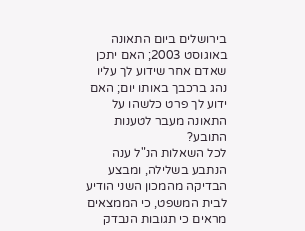בירושלים ביום התאונה באוגוסט 2003; האם יתכן שאדם אחר שידוע לך עליו נהג ברכבך באותו יום; האם ידוע לך פרט כלשהו על התאונה מעבר לטענות התובע?
לכל השאלות הנ"ל ענה הנתבע בשלילה, ומבצע הבדיקה מהמכון השני הודיע לבית המשפט, כי הממצאים מראים כי תגובות הנבדק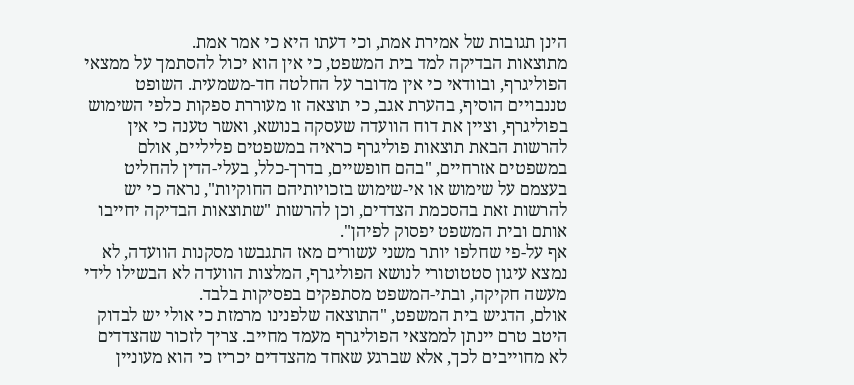הינן תגובות של אמירת אמת, וכי דעתו היא כי אמר אמת.
מתוצאות הבדיקה למד בית המשפט, כי אין הוא יכול להסתמך על ממצאי הפוליגרף, ובוודאי כי אין מדובר על החלטה חד-משמעית. השופט טננבויים הוסיף, בהערת אגב, כי תוצאה זו מעוררת ספקות כלפי השימוש בפוליגרף, וציין את דוח הוועדה שעסקה בנושא, ואשר טענה כי אין להרשות הבאת תוצאות פוליגרף כראיה במשפטים פליליים, אולם במשפטים אזרחיים, "בהם חופשיים, בדרך-כלל, בעלי-הדין להחליט בעצמם על שימוש או אי-שימוש בזכויותיהם החוקיות", נראה כי יש להרשות זאת בהסכמת הצדדים, וכן להרשות "שתוצאות הבדיקה יחייבו אותם ובית המשפט יפסוק לפיהן".
אף על-פי שחלפו יותר משני עשורים מאז התגבשו מסקנות הוועדה, לא נמצא עיגון סטטוטורי לנושא הפוליגרף, המלצות הוועדה לא הבשילו לידי מעשה חקיקה, ובתי-המשפט מסתפקים בפסיקות בלבד.
אולם, הדגיש בית המשפט, "התוצאה שלפנינו מרמזת כי אולי יש לבדוק היטב טרם יינתן לממצאי הפוליגרף מעמד מחייב. צריך לזכור שהצדדים לא מחוייבים לכך, אלא שברגע שאחד מהצדדים יכריז כי הוא מעוניין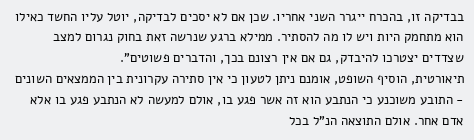בבדיקה זו, בהכרח ייגרר השני אחריו. שכן אם לא יסכים לבדיקה, יוטל עליו החשד כאילו הוא מתחמק היות ויש לו מה להסתיר. ממילא ברגע שנרשה זאת בחוק נגרום למצב שצדדים יצטרכו להיבדק, גם אם אין רצונם בכך, והדברים פשוטים".
תיאורטית, הוסיף השופט, אומנם ניתן לטעון כי אין סתירה עקרונית בין הממצאים השונים - התובע משוכנע כי הנתבע הוא זה אשר פגע בו, אולם למעשה לא הנתבע פגע בו אלא אדם אחר. אולם התוצאה הנ"ל בכל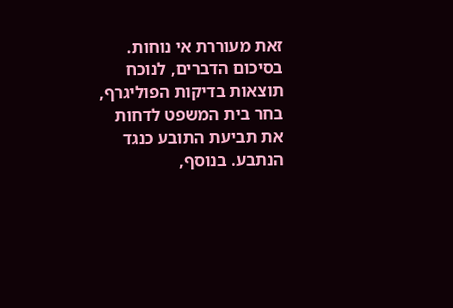זאת מעוררת אי נוחות.
בסיכום הדברים, לנוכח תוצאות בדיקות הפוליגרף, בחר בית המשפט לדחות את תביעת התובע כנגד הנתבע. בנוסף,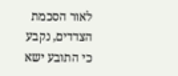לאור הסכמת הצדדים, נקבע כי התובע ישא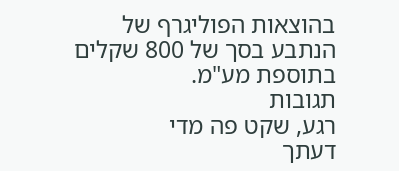בהוצאות הפוליגרף של הנתבע בסך של 800 שקלים בתוספת מע"מ.
תגובות
רגע, שקט פה מדי
דעתך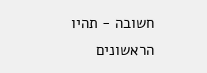חשובה - תהיו הראשונים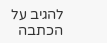להגיב על הכתבה